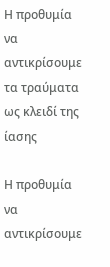Η προθυμία να αντικρίσουμε τα τραύματα ως κλειδί της ίασης

Η προθυμία να αντικρίσουμε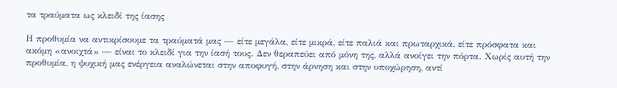τα τραύματα ως κλειδί της ίασης

Η προθυμία να αντικρίσουμε τα τραύματά μας — είτε μεγάλα, είτε μικρά, είτε παλιά και πρωταρχικά, είτε πρόσφατα και ακόμη «ανοιχτά» — είναι το κλειδί για την ίασή τους. Δεν θεραπεύει από μόνη της, αλλά ανοίγει την πόρτα. Χωρίς αυτή την προθυμία, η ψυχική μας ενέργεια αναλώνεται στην αποφυγή, στην άρνηση και στην υποχώρηση, αντί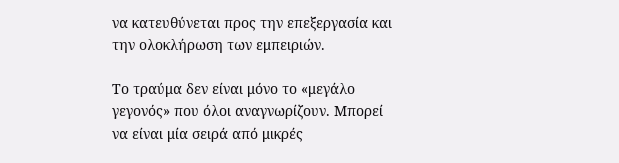να κατευθύνεται προς την επεξεργασία και την ολοκλήρωση των εμπειριών.

Το τραύμα δεν είναι μόνο το «μεγάλο γεγονός» που όλοι αναγνωρίζουν. Μπορεί να είναι μία σειρά από μικρές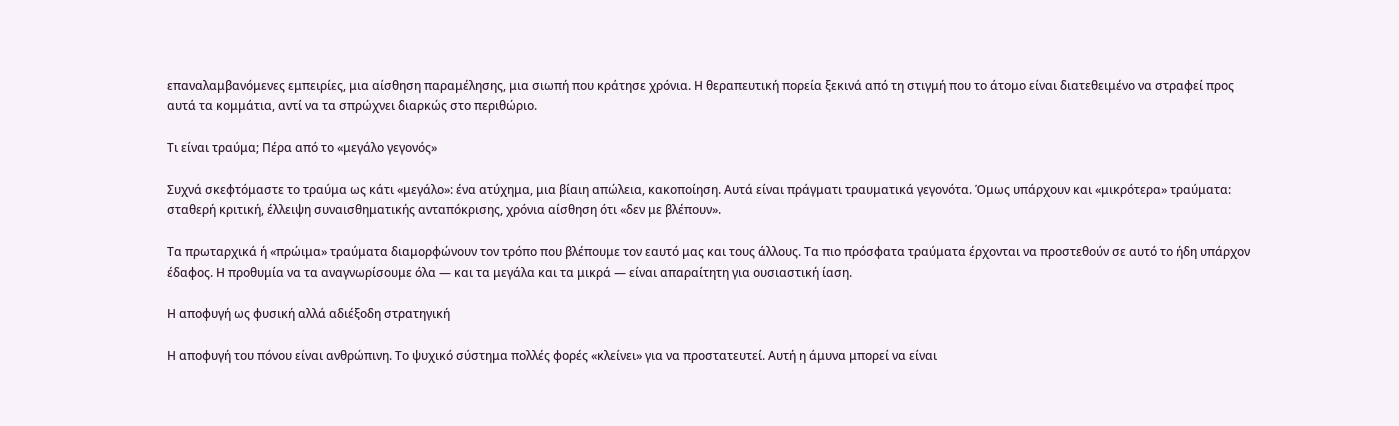επαναλαμβανόμενες εμπειρίες, μια αίσθηση παραμέλησης, μια σιωπή που κράτησε χρόνια. Η θεραπευτική πορεία ξεκινά από τη στιγμή που το άτομο είναι διατεθειμένο να στραφεί προς αυτά τα κομμάτια, αντί να τα σπρώχνει διαρκώς στο περιθώριο.

Τι είναι τραύμα; Πέρα από το «μεγάλο γεγονός»

Συχνά σκεφτόμαστε το τραύμα ως κάτι «μεγάλο»: ένα ατύχημα, μια βίαιη απώλεια, κακοποίηση. Αυτά είναι πράγματι τραυματικά γεγονότα. Όμως υπάρχουν και «μικρότερα» τραύματα: σταθερή κριτική, έλλειψη συναισθηματικής ανταπόκρισης, χρόνια αίσθηση ότι «δεν με βλέπουν».

Τα πρωταρχικά ή «πρώιμα» τραύματα διαμορφώνουν τον τρόπο που βλέπουμε τον εαυτό μας και τους άλλους. Τα πιο πρόσφατα τραύματα έρχονται να προστεθούν σε αυτό το ήδη υπάρχον έδαφος. Η προθυμία να τα αναγνωρίσουμε όλα — και τα μεγάλα και τα μικρά — είναι απαραίτητη για ουσιαστική ίαση.

Η αποφυγή ως φυσική αλλά αδιέξοδη στρατηγική

Η αποφυγή του πόνου είναι ανθρώπινη. Το ψυχικό σύστημα πολλές φορές «κλείνει» για να προστατευτεί. Αυτή η άμυνα μπορεί να είναι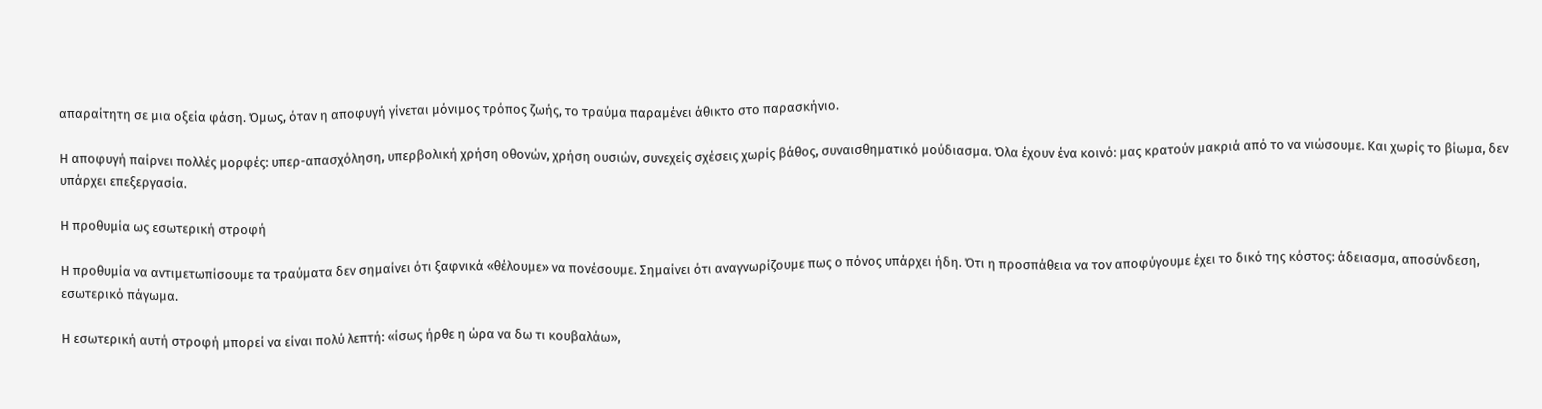απαραίτητη σε μια οξεία φάση. Όμως, όταν η αποφυγή γίνεται μόνιμος τρόπος ζωής, το τραύμα παραμένει άθικτο στο παρασκήνιο.

Η αποφυγή παίρνει πολλές μορφές: υπερ-απασχόληση, υπερβολική χρήση οθονών, χρήση ουσιών, συνεχείς σχέσεις χωρίς βάθος, συναισθηματικό μούδιασμα. Όλα έχουν ένα κοινό: μας κρατούν μακριά από το να νιώσουμε. Και χωρίς το βίωμα, δεν υπάρχει επεξεργασία.

Η προθυμία ως εσωτερική στροφή

Η προθυμία να αντιμετωπίσουμε τα τραύματα δεν σημαίνει ότι ξαφνικά «θέλουμε» να πονέσουμε. Σημαίνει ότι αναγνωρίζουμε πως ο πόνος υπάρχει ήδη. Ότι η προσπάθεια να τον αποφύγουμε έχει το δικό της κόστος: άδειασμα, αποσύνδεση, εσωτερικό πάγωμα.

Η εσωτερική αυτή στροφή μπορεί να είναι πολύ λεπτή: «ίσως ήρθε η ώρα να δω τι κουβαλάω»,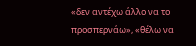«δεν αντέχω άλλο να το προσπερνάω», «θέλω να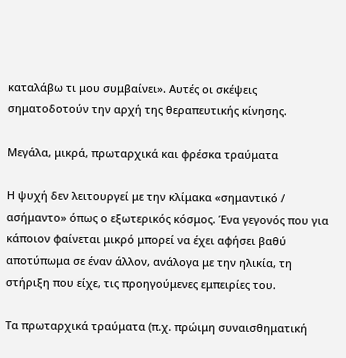καταλάβω τι μου συμβαίνει». Αυτές οι σκέψεις σηματοδοτούν την αρχή της θεραπευτικής κίνησης.

Μεγάλα, μικρά, πρωταρχικά και φρέσκα τραύματα

Η ψυχή δεν λειτουργεί με την κλίμακα «σημαντικό / ασήμαντο» όπως ο εξωτερικός κόσμος. Ένα γεγονός που για κάποιον φαίνεται μικρό μπορεί να έχει αφήσει βαθύ αποτύπωμα σε έναν άλλον, ανάλογα με την ηλικία, τη στήριξη που είχε, τις προηγούμενες εμπειρίες του.

Τα πρωταρχικά τραύματα (π.χ. πρώιμη συναισθηματική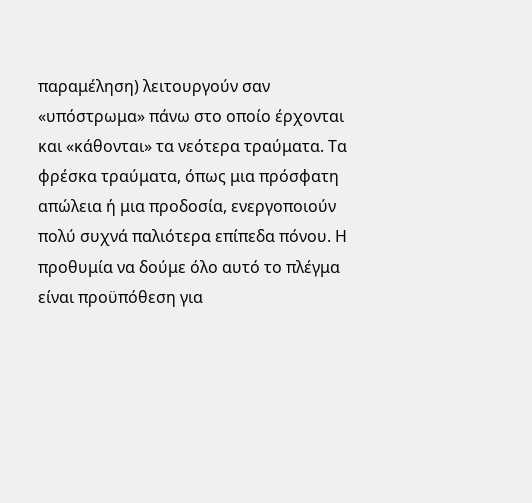παραμέληση) λειτουργούν σαν «υπόστρωμα» πάνω στο οποίο έρχονται και «κάθονται» τα νεότερα τραύματα. Τα φρέσκα τραύματα, όπως μια πρόσφατη απώλεια ή μια προδοσία, ενεργοποιούν πολύ συχνά παλιότερα επίπεδα πόνου. Η προθυμία να δούμε όλο αυτό το πλέγμα είναι προϋπόθεση για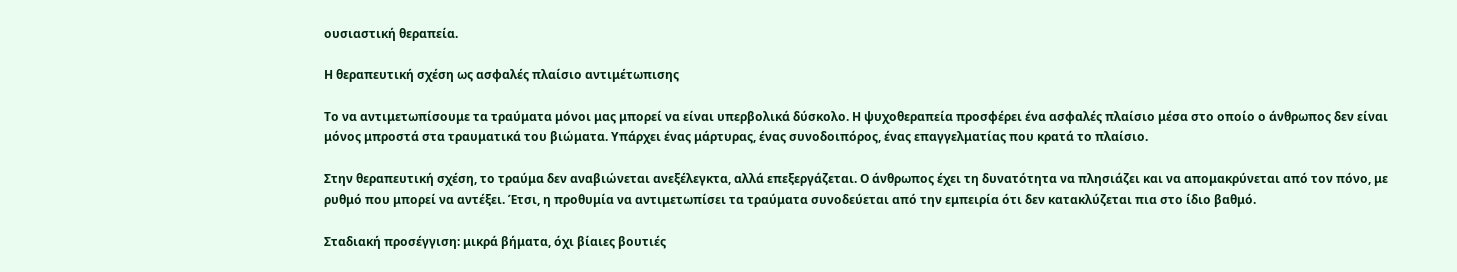ουσιαστική θεραπεία.

Η θεραπευτική σχέση ως ασφαλές πλαίσιο αντιμέτωπισης

Το να αντιμετωπίσουμε τα τραύματα μόνοι μας μπορεί να είναι υπερβολικά δύσκολο. Η ψυχοθεραπεία προσφέρει ένα ασφαλές πλαίσιο μέσα στο οποίο ο άνθρωπος δεν είναι μόνος μπροστά στα τραυματικά του βιώματα. Υπάρχει ένας μάρτυρας, ένας συνοδοιπόρος, ένας επαγγελματίας που κρατά το πλαίσιο.

Στην θεραπευτική σχέση, το τραύμα δεν αναβιώνεται ανεξέλεγκτα, αλλά επεξεργάζεται. Ο άνθρωπος έχει τη δυνατότητα να πλησιάζει και να απομακρύνεται από τον πόνο, με ρυθμό που μπορεί να αντέξει. Έτσι, η προθυμία να αντιμετωπίσει τα τραύματα συνοδεύεται από την εμπειρία ότι δεν κατακλύζεται πια στο ίδιο βαθμό.

Σταδιακή προσέγγιση: μικρά βήματα, όχι βίαιες βουτιές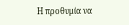Η προθυμία να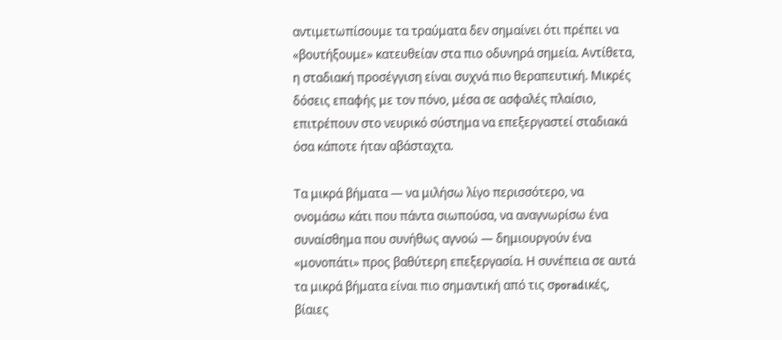αντιμετωπίσουμε τα τραύματα δεν σημαίνει ότι πρέπει να «βουτήξουμε» κατευθείαν στα πιο οδυνηρά σημεία. Αντίθετα, η σταδιακή προσέγγιση είναι συχνά πιο θεραπευτική. Μικρές δόσεις επαφής με τον πόνο, μέσα σε ασφαλές πλαίσιο, επιτρέπουν στο νευρικό σύστημα να επεξεργαστεί σταδιακά όσα κάποτε ήταν αβάσταχτα.

Τα μικρά βήματα — να μιλήσω λίγο περισσότερο, να ονομάσω κάτι που πάντα σιωπούσα, να αναγνωρίσω ένα συναίσθημα που συνήθως αγνοώ — δημιουργούν ένα «μονοπάτι» προς βαθύτερη επεξεργασία. Η συνέπεια σε αυτά τα μικρά βήματα είναι πιο σημαντική από τις σporadικές, βίαιες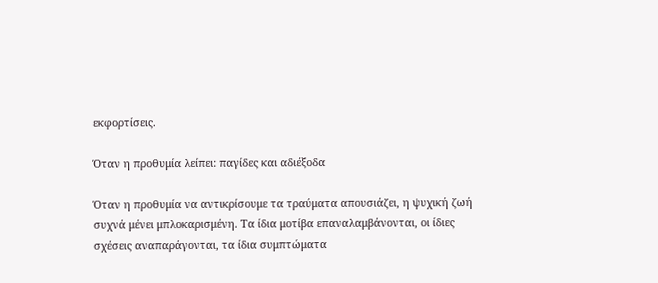εκφορτίσεις.

Όταν η προθυμία λείπει: παγίδες και αδιέξοδα

Όταν η προθυμία να αντικρίσουμε τα τραύματα απουσιάζει, η ψυχική ζωή συχνά μένει μπλοκαρισμένη. Τα ίδια μοτίβα επαναλαμβάνονται, οι ίδιες σχέσεις αναπαράγονται, τα ίδια συμπτώματα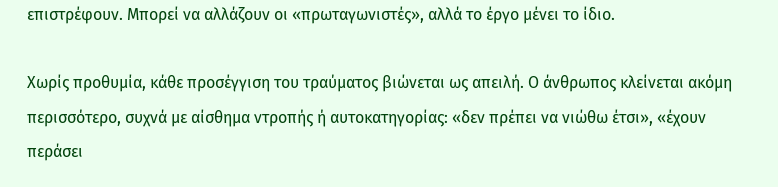επιστρέφουν. Μπορεί να αλλάζουν οι «πρωταγωνιστές», αλλά το έργο μένει το ίδιο.

Χωρίς προθυμία, κάθε προσέγγιση του τραύματος βιώνεται ως απειλή. Ο άνθρωπος κλείνεται ακόμη περισσότερο, συχνά με αίσθημα ντροπής ή αυτοκατηγορίας: «δεν πρέπει να νιώθω έτσι», «έχουν περάσει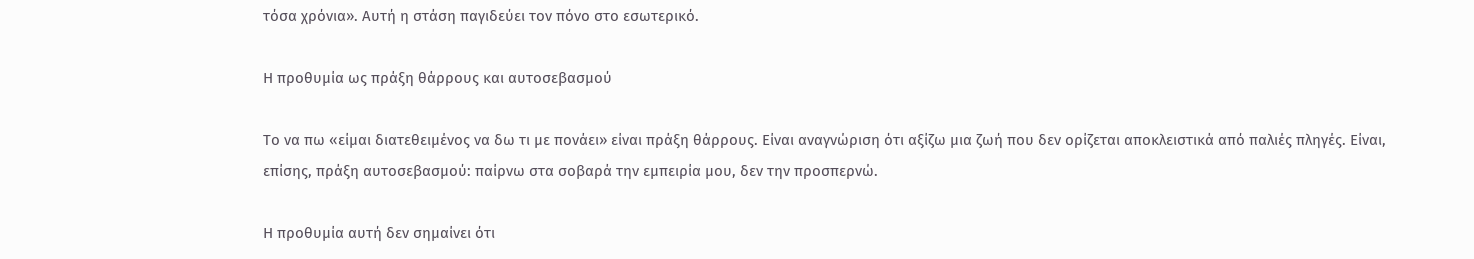τόσα χρόνια». Αυτή η στάση παγιδεύει τον πόνο στο εσωτερικό.

Η προθυμία ως πράξη θάρρους και αυτοσεβασμού

Το να πω «είμαι διατεθειμένος να δω τι με πονάει» είναι πράξη θάρρους. Είναι αναγνώριση ότι αξίζω μια ζωή που δεν ορίζεται αποκλειστικά από παλιές πληγές. Είναι, επίσης, πράξη αυτοσεβασμού: παίρνω στα σοβαρά την εμπειρία μου, δεν την προσπερνώ.

Η προθυμία αυτή δεν σημαίνει ότι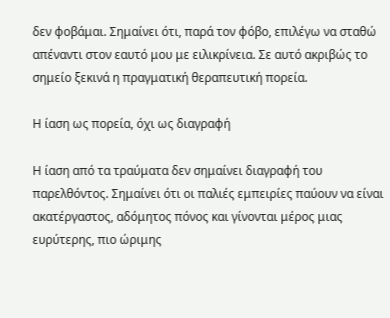δεν φοβάμαι. Σημαίνει ότι, παρά τον φόβο, επιλέγω να σταθώ απέναντι στον εαυτό μου με ειλικρίνεια. Σε αυτό ακριβώς το σημείο ξεκινά η πραγματική θεραπευτική πορεία.

Η ίαση ως πορεία, όχι ως διαγραφή

Η ίαση από τα τραύματα δεν σημαίνει διαγραφή του παρελθόντος. Σημαίνει ότι οι παλιές εμπειρίες παύουν να είναι ακατέργαστος, αδόμητος πόνος και γίνονται μέρος μιας ευρύτερης, πιο ώριμης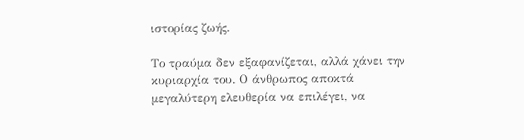ιστορίας ζωής.

Το τραύμα δεν εξαφανίζεται, αλλά χάνει την κυριαρχία του. Ο άνθρωπος αποκτά μεγαλύτερη ελευθερία να επιλέγει, να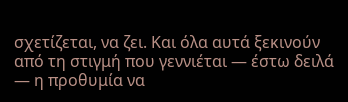σχετίζεται, να ζει. Και όλα αυτά ξεκινούν από τη στιγμή που γεννιέται — έστω δειλά — η προθυμία να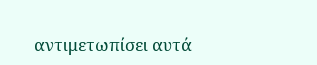αντιμετωπίσει αυτά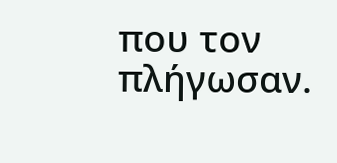που τον πλήγωσαν.